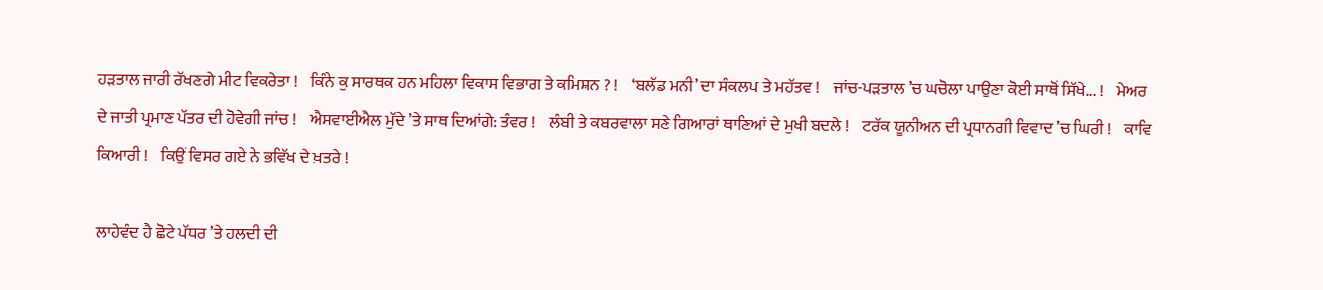ਹੜਤਾਲ ਜਾਰੀ ਰੱਖਣਗੇ ਮੀਟ ਵਿਕਰੇਤਾ !    ਕਿੰਨੇ ਕੁ ਸਾਰਥਕ ਹਨ ਮਹਿਲਾ ਵਿਕਾਸ ਵਿਭਾਗ ਤੇ ਕਮਿਸ਼ਨ ? !    ‘ਬਲੱਡ ਮਨੀ’ ਦਾ ਸੰਕਲਪ ਤੇ ਮਹੱਤਵ !    ਜਾਂਚ-ਪੜਤਾਲ ’ਚ ਘਚੋਲਾ ਪਾਉਣਾ ਕੋਈ ਸਾਥੋਂ ਸਿੱਖੇ... !    ਮੇਅਰ ਦੇ ਜਾਤੀ ਪ੍ਰਮਾਣ ਪੱਤਰ ਦੀ ਹੋਵੇਗੀ ਜਾਂਚ !    ਐਸਵਾਈਐਲ ਮੁੱਦੇ ’ਤੇ ਸਾਥ ਦਿਆਂਗੇ: ਤੰਵਰ !    ਲੰਬੀ ਤੇ ਕਬਰਵਾਲਾ ਸਣੇ ਗਿਆਰਾਂ ਥਾਣਿਆਂ ਦੇ ਮੁਖੀ ਬਦਲੇ !    ਟਰੱਕ ਯੂਨੀਅਨ ਦੀ ਪ੍ਰਧਾਨਗੀ ਵਿਵਾਦ ’ਚ ਘਿਰੀ !    ਕਾਵਿ ਕਿਆਰੀ !    ਕਿਉਂ ਵਿਸਰ ਗਏ ਨੇ ਭਵਿੱਖ ਦੇ ਖ਼ਤਰੇ !

ਲਾਹੇਵੰਦ ਹੈ ਛੋਟੇ ਪੱਧਰ ’ਤੇ ਹਲਦੀ ਦੀ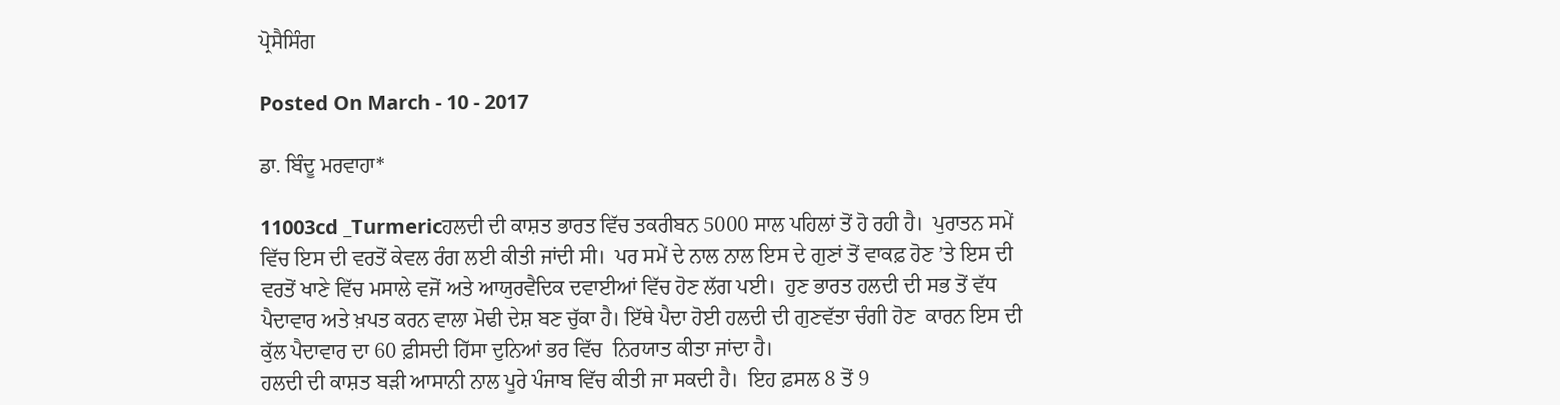ਪ੍ਰੋਸੈਸਿੰਗ

Posted On March - 10 - 2017

ਡਾ. ਬਿੰਦੂ ਮਰਵਾਹਾ*

11003cd _Turmericਹਲਦੀ ਦੀ ਕਾਸ਼ਤ ਭਾਰਤ ਵਿੱਚ ਤਕਰੀਬਨ 5000 ਸਾਲ ਪਹਿਲਾਂ ਤੋਂ ਹੋ ਰਹੀ ਹੈ।  ਪੁਰਾਤਨ ਸਮੇਂ ਵਿੱਚ ਇਸ ਦੀ ਵਰਤੋਂ ਕੇਵਲ ਰੰਗ ਲਈ ਕੀਤੀ ਜਾਂਦੀ ਸੀ।  ਪਰ ਸਮੇਂ ਦੇ ਨਾਲ ਨਾਲ ਇਸ ਦੇ ਗੁਣਾਂ ਤੋਂ ਵਾਕਫ਼ ਹੋਣ ’ਤੇ ਇਸ ਦੀ ਵਰਤੋਂ ਖਾਣੇ ਵਿੱਚ ਮਸਾਲੇ ਵਜੋਂ ਅਤੇ ਆਯੁਰਵੈਦਿਕ ਦਵਾਈਆਂ ਵਿੱਚ ਹੋਣ ਲੱਗ ਪਈ।  ਹੁਣ ਭਾਰਤ ਹਲਦੀ ਦੀ ਸਭ ਤੋਂ ਵੱਧ ਪੈਦਾਵਾਰ ਅਤੇ ਖ਼ਪਤ ਕਰਨ ਵਾਲਾ ਮੋਢੀ ਦੇਸ਼ ਬਣ ਚੁੱਕਾ ਹੈ। ਇੱਥੇ ਪੈਦਾ ਹੋਈ ਹਲਦੀ ਦੀ ਗੁਣਵੱਤਾ ਚੰਗੀ ਹੋਣ  ਕਾਰਨ ਇਸ ਦੀ ਕੁੱਲ ਪੈਦਾਵਾਰ ਦਾ 60 ਫ਼ੀਸਦੀ ਹਿੱਸਾ ਦੁਨਿਆਂ ਭਰ ਵਿੱਚ  ਨਿਰਯਾਤ ਕੀਤਾ ਜਾਂਦਾ ਹੈ।
ਹਲਦੀ ਦੀ ਕਾਸ਼ਤ ਬੜੀ ਆਸਾਨੀ ਨਾਲ ਪੂਰੇ ਪੰਜਾਬ ਵਿੱਚ ਕੀਤੀ ਜਾ ਸਕਦੀ ਹੈ।  ਇਹ ਫ਼ਸਲ 8 ਤੋਂ 9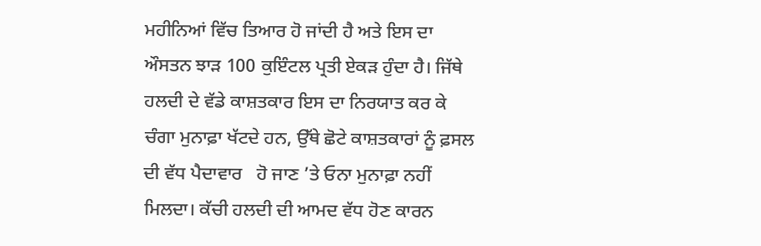ਮਹੀਨਿਆਂ ਵਿੱਚ ਤਿਆਰ ਹੋ ਜਾਂਦੀ ਹੈ ਅਤੇ ਇਸ ਦਾ ਔਸਤਨ ਝਾੜ 100 ਕੁਇੰਟਲ ਪ੍ਰਤੀ ਏਕੜ ਹੁੰਦਾ ਹੈ। ਜਿੱਥੇ ਹਲਦੀ ਦੇ ਵੱਡੇ ਕਾਸ਼ਤਕਾਰ ਇਸ ਦਾ ਨਿਰਯਾਤ ਕਰ ਕੇ ਚੰਗਾ ਮੁਨਾਫ਼ਾ ਖੱਟਦੇ ਹਨ, ਉੱਥੇ ਛੋਟੇ ਕਾਸ਼ਤਕਾਰਾਂ ਨੂੰ ਫ਼ਸਲ ਦੀ ਵੱਧ ਪੈਦਾਵਾਰ   ਹੋ ਜਾਣ ’ਤੇ ਓਨਾ ਮੁਨਾਫ਼ਾ ਨਹੀਂ ਮਿਲਦਾ। ਕੱਚੀ ਹਲਦੀ ਦੀ ਆਮਦ ਵੱਧ ਹੋਣ ਕਾਰਨ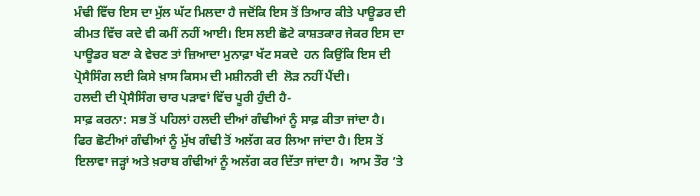ਮੰਢੀ ਵਿੱਚ ਇਸ ਦਾ ਮੁੱਲ ਘੱਟ ਮਿਲਦਾ ਹੈ ਜਦੋਂਕਿ ਇਸ ਤੋਂ ਤਿਆਰ ਕੀਤੇ ਪਾਊਡਰ ਦੀ ਕੀਮਤ ਵਿੱਚ ਕਦੇ ਵੀ ਕਮੀਂ ਨਹੀਂ ਆਈ। ਇਸ ਲਈ ਛੋਟੇ ਕਾਸ਼ਤਕਾਰ ਜੇਕਰ ਇਸ ਦਾ ਪਾਊਡਰ ਬਣਾ ਕੇ ਵੇਚਣ ਤਾਂ ਜ਼ਿਆਦਾ ਮੁਨਾਫ਼ਾ ਖੱਟ ਸਕਦੇ  ਹਨ ਕਿਉਂਕਿ ਇਸ ਦੀ ਪ੍ਰੋਸੈਸਿੰਗ ਲਈ ਕਿਸੇ ਖ਼ਾਸ ਕਿਸਮ ਦੀ ਮਸ਼ੀਨਰੀ ਦੀ  ਲੋੜ ਨਹੀਂ ਪੈਂਦੀ।
ਹਲਦੀ ਦੀ ਪ੍ਰੋਸੈਸਿੰਗ ਚਾਰ ਪੜਾਵਾਂ ਵਿੱਚ ਪੂਰੀ ਹੁੰਦੀ ਹੈ-
ਸਾਫ਼ ਕਰਨਾ: ਸਭ ਤੋਂ ਪਹਿਲਾਂ ਹਲਦੀ ਦੀਆਂ ਗੰਢੀਆਂ ਨੂੰ ਸਾਫ਼ ਕੀਤਾ ਜਾਂਦਾ ਹੈ।  ਫਿਰ ਛੋਟੀਆਂ ਗੰਢੀਆਂ ਨੂੰ ਮੁੱਖ ਗੰਢੀ ਤੋਂ ਅਲੱਗ ਕਰ ਲਿਆ ਜਾਂਦਾ ਹੈ। ਇਸ ਤੋਂ ਇਲਾਵਾ ਜੜ੍ਹਾਂ ਅਤੇ ਖ਼ਰਾਬ ਗੰਢੀਆਂ ਨੂੰ ਅਲੱਗ ਕਰ ਦਿੱਤਾ ਜਾਂਦਾ ਹੈ।  ਆਮ ਤੌਰ ’ਤੇ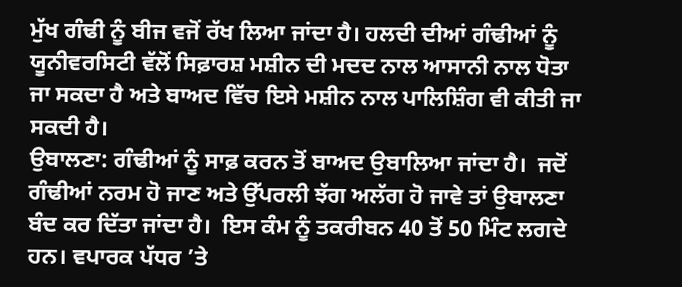ਮੁੱਖ ਗੰਢੀ ਨੂੰ ਬੀਜ ਵਜੋਂ ਰੱਖ ਲਿਆ ਜਾਂਦਾ ਹੈ। ਹਲਦੀ ਦੀਆਂ ਗੰਢੀਆਂ ਨੂੰ ਯੂਨੀਵਰਸਿਟੀ ਵੱਲੋਂ ਸਿਫ਼ਾਰਸ਼ ਮਸ਼ੀਨ ਦੀ ਮਦਦ ਨਾਲ ਆਸਾਨੀ ਨਾਲ ਧੋਤਾ ਜਾ ਸਕਦਾ ਹੈ ਅਤੇ ਬਾਅਦ ਵਿੱਚ ਇਸੇ ਮਸ਼ੀਨ ਨਾਲ ਪਾਲਿਸ਼ਿੰਗ ਵੀ ਕੀਤੀ ਜਾ ਸਕਦੀ ਹੈ।
ਉਬਾਲਣਾ: ਗੰਢੀਆਂ ਨੂੰ ਸਾਫ਼ ਕਰਨ ਤੋਂ ਬਾਅਦ ਉਬਾਲਿਆ ਜਾਂਦਾ ਹੈ।  ਜਦੋਂ ਗੰਢੀਆਂ ਨਰਮ ਹੋ ਜਾਣ ਅਤੇ ਉੱਪਰਲੀ ਝੱਗ ਅਲੱਗ ਹੋ ਜਾਵੇ ਤਾਂ ਉਬਾਲਣਾ ਬੰਦ ਕਰ ਦਿੱਤਾ ਜਾਂਦਾ ਹੈ।  ਇਸ ਕੰਮ ਨੂੰ ਤਕਰੀਬਨ 40 ਤੋਂ 50 ਮਿੰਟ ਲਗਦੇ ਹਨ। ਵਪਾਰਕ ਪੱਧਰ ’ਤੇ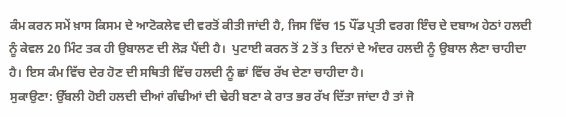ਕੰਮ ਕਰਨ ਸਮੇਂ ਖ਼ਾਸ ਕਿਸਮ ਦੇ ਆਟੋਕਲੇਵ ਦੀ ਵਰਤੋਂ ਕੀਤੀ ਜਾਂਦੀ ਹੈ, ਜਿਸ ਵਿੱਚ 15 ਪੌਂਡ ਪ੍ਰਤੀ ਵਰਗ ਇੰਚ ਦੇ ਦਬਾਅ ਹੇਠਾਂ ਹਲਦੀ ਨੂੰ ਕੇਵਲ 20 ਮਿੰਟ ਤਕ ਹੀ ਉਬਾਲਣ ਦੀ ਲੋੜ ਪੈਂਦੀ ਹੈ।  ਪੁਟਾਈ ਕਰਨ ਤੋਂ 2 ਤੋਂ 3 ਦਿਨਾਂ ਦੇ ਅੰਦਰ ਹਲਦੀ ਨੂੰ ਉਬਾਲ ਲੈਣਾ ਚਾਹੀਦਾ ਹੈ। ਇਸ ਕੰਮ ਵਿੱਚ ਦੇਰ ਹੋਣ ਦੀ ਸਥਿਤੀ ਵਿੱਚ ਹਲਦੀ ਨੂੰ ਛਾਂ ਵਿੱਚ ਰੱਖ ਦੇਣਾ ਚਾਹੀਦਾ ਹੈ।
ਸੁਕਾਉਣਾ: ਉੱਬਲੀ ਹੋਈ ਹਲਦੀ ਦੀਆਂ ਗੰਢੀਆਂ ਦੀ ਢੇਰੀ ਬਣਾ ਕੇ ਰਾਤ ਭਰ ਰੱਖ ਦਿੱਤਾ ਜਾਂਦਾ ਹੈ ਤਾਂ ਜੋ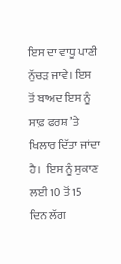ਇਸ ਦਾ ਵਾਧੂ ਪਾਣੀ ਨੁੱਚੜ ਜਾਵੇ। ਇਸ ਤੋਂ ਬਾਅਦ ਇਸ ਨੂੰ ਸਾਫ਼ ਫਰਸ਼ ’ਤੇ ਖਿਲਾਰ ਦਿੱਤਾ ਜਾਂਦਾ ਹੈ।  ਇਸ ਨੂੰ ਸੁਕਾਣ ਲਈ 10 ਤੋਂ 15 ਦਿਨ ਲੱਗ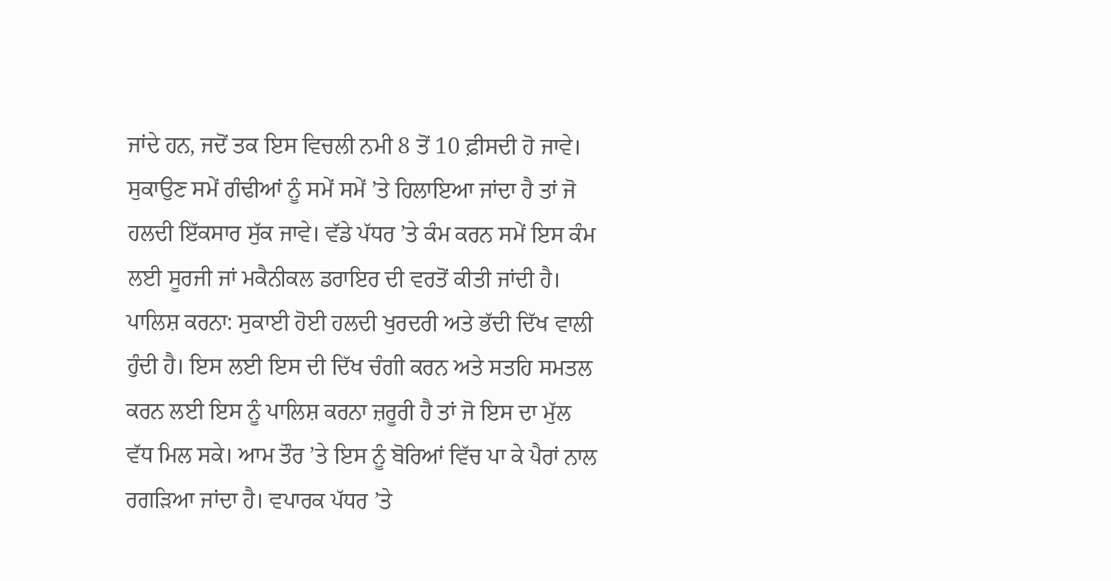ਜਾਂਦੇ ਹਨ, ਜਦੋਂ ਤਕ ਇਸ ਵਿਚਲੀ ਨਮੀ 8 ਤੋਂ 10 ਫ਼ੀਸਦੀ ਹੋ ਜਾਵੇ। ਸੁਕਾਉਣ ਸਮੇਂ ਗੰਢੀਆਂ ਨੂੰ ਸਮੇਂ ਸਮੇਂ ’ਤੇ ਹਿਲਾਇਆ ਜਾਂਦਾ ਹੈ ਤਾਂ ਜੋ ਹਲਦੀ ਇੱਕਸਾਰ ਸੁੱਕ ਜਾਵੇ। ਵੱਡੇ ਪੱਧਰ ’ਤੇ ਕੰਮ ਕਰਨ ਸਮੇਂ ਇਸ ਕੰਮ ਲਈ ਸੂਰਜੀ ਜਾਂ ਮਕੈਨੀਕਲ ਡਰਾਇਰ ਦੀ ਵਰਤੋਂ ਕੀਤੀ ਜਾਂਦੀ ਹੈ।
ਪਾਲਿਸ਼ ਕਰਨਾ: ਸੁਕਾਈ ਹੋਈ ਹਲਦੀ ਖੁਰਦਰੀ ਅਤੇ ਭੱਦੀ ਦਿੱਖ ਵਾਲੀ ਹੁੰਦੀ ਹੈ। ਇਸ ਲਈ ਇਸ ਦੀ ਦਿੱਖ ਚੰਗੀ ਕਰਨ ਅਤੇ ਸਤਹਿ ਸਮਤਲ ਕਰਨ ਲਈ ਇਸ ਨੂੰ ਪਾਲਿਸ਼ ਕਰਨਾ ਜ਼ਰੂਰੀ ਹੈ ਤਾਂ ਜੋ ਇਸ ਦਾ ਮੁੱਲ ਵੱਧ ਮਿਲ ਸਕੇ। ਆਮ ਤੌਰ ’ਤੇ ਇਸ ਨੂੰ ਬੋਰਿਆਂ ਵਿੱਚ ਪਾ ਕੇ ਪੈਰਾਂ ਨਾਲ ਰਗੜਿਆ ਜਾਂਦਾ ਹੈ। ਵਪਾਰਕ ਪੱਧਰ ’ਤੇ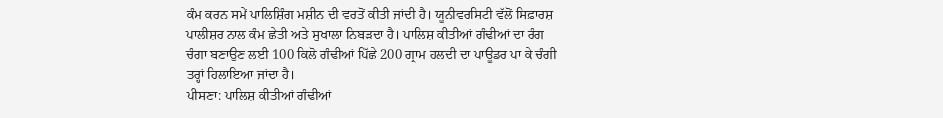ਕੰਮ ਕਰਨ ਸਮੇਂ ਪਾਲਿਸ਼ਿੰਗ ਮਸ਼ੀਨ ਦੀ ਵਰਤੋਂ ਕੀਤੀ ਜਾਂਦੀ ਹੈ। ਯੂਨੀਵਰਸਿਟੀ ਵੱਲੋਂ ਸਿਫ਼ਾਰਸ਼ ਪਾਲੀਸ਼ਰ ਨਾਲ ਕੰਮ ਛੇਤੀ ਅਤੇ ਸੁਖਾਲਾ ਨਿਬੜਦਾ ਹੈ। ਪਾਲਿਸ਼ ਕੀਤੀਆਂ ਗੰਢੀਆਂ ਦਾ ਰੰਗ ਚੰਗਾ ਬਣਾਉਣ ਲਈ 100 ਕਿਲੋ ਗੰਢੀਆਂ ਪਿੱਛੇ 200 ਗ੍ਰਾਮ ਹਲਦੀ ਦਾ ਪਾਊਡਰ ਪਾ ਕੇ ਚੰਗੀ ਤਰ੍ਹਾਂ ਹਿਲਾਇਆ ਜਾਂਦਾ ਹੈ।
ਪੀਸਣਾ: ਪਾਲਿਸ਼ ਕੀਤੀਆਂ ਗੰਢੀਆਂ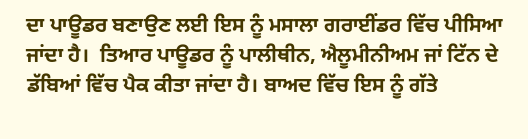ਦਾ ਪਾਊਡਰ ਬਣਾਉਣ ਲਈ ਇਸ ਨੂੰ ਮਸਾਲਾ ਗਰਾਈਂਡਰ ਵਿੱਚ ਪੀਸਿਆ ਜਾਂਦਾ ਹੈ।  ਤਿਆਰ ਪਾਊਡਰ ਨੂੰ ਪਾਲੀਥੀਨ, ਐਲੂਮੀਨੀਅਮ ਜਾਂ ਟਿੱਨ ਦੇ ਡੱਬਿਆਂ ਵਿੱਚ ਪੈਕ ਕੀਤਾ ਜਾਂਦਾ ਹੈ। ਬਾਅਦ ਵਿੱਚ ਇਸ ਨੂੰ ਗੱਤੇ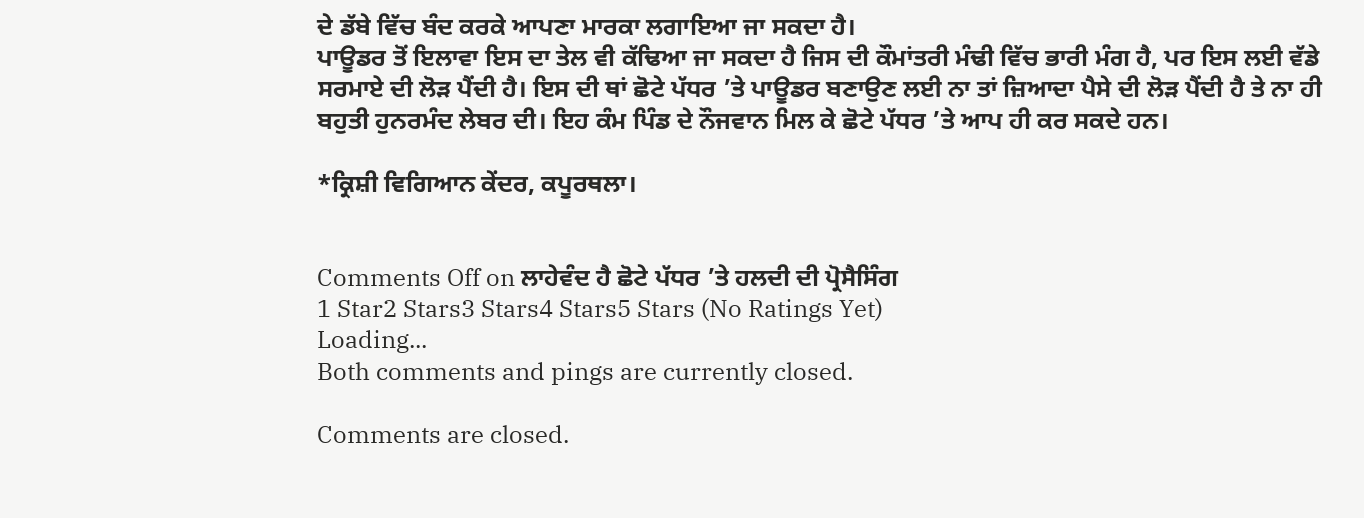ਦੇ ਡੱਬੇ ਵਿੱਚ ਬੰਦ ਕਰਕੇ ਆਪਣਾ ਮਾਰਕਾ ਲਗਾਇਆ ਜਾ ਸਕਦਾ ਹੈ।
ਪਾਊਡਰ ਤੋਂ ਇਲਾਵਾ ਇਸ ਦਾ ਤੇਲ ਵੀ ਕੱਢਿਆ ਜਾ ਸਕਦਾ ਹੈ ਜਿਸ ਦੀ ਕੌਮਾਂਤਰੀ ਮੰਢੀ ਵਿੱਚ ਭਾਰੀ ਮੰਗ ਹੈ, ਪਰ ਇਸ ਲਈ ਵੱਡੇ ਸਰਮਾਏ ਦੀ ਲੋੜ ਪੈਂਦੀ ਹੈ। ਇਸ ਦੀ ਥਾਂ ਛੋਟੇ ਪੱਧਰ ’ਤੇ ਪਾਊਡਰ ਬਣਾਉਣ ਲਈ ਨਾ ਤਾਂ ਜ਼ਿਆਦਾ ਪੈਸੇ ਦੀ ਲੋੜ ਪੈਂਦੀ ਹੈ ਤੇ ਨਾ ਹੀ ਬਹੁਤੀ ਹੁਨਰਮੰਦ ਲੇਬਰ ਦੀ। ਇਹ ਕੰਮ ਪਿੰਡ ਦੇ ਨੌਜਵਾਨ ਮਿਲ ਕੇ ਛੋਟੇ ਪੱਧਰ ’ਤੇ ਆਪ ਹੀ ਕਰ ਸਕਦੇ ਹਨ।

*ਕ੍ਰਿਸ਼ੀ ਵਿਗਿਆਨ ਕੇਂਦਰ, ਕਪੂਰਥਲਾ।


Comments Off on ਲਾਹੇਵੰਦ ਹੈ ਛੋਟੇ ਪੱਧਰ ’ਤੇ ਹਲਦੀ ਦੀ ਪ੍ਰੋਸੈਸਿੰਗ
1 Star2 Stars3 Stars4 Stars5 Stars (No Ratings Yet)
Loading...
Both comments and pings are currently closed.

Comments are closed.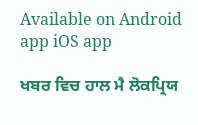Available on Android app iOS app

ਖਬਰ ਵਿਚ ਹਾਲ ਮੈ ਲੋਕਪ੍ਰਿਯ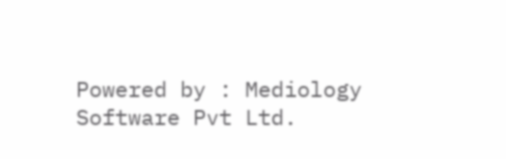Powered by : Mediology Software Pvt Ltd.